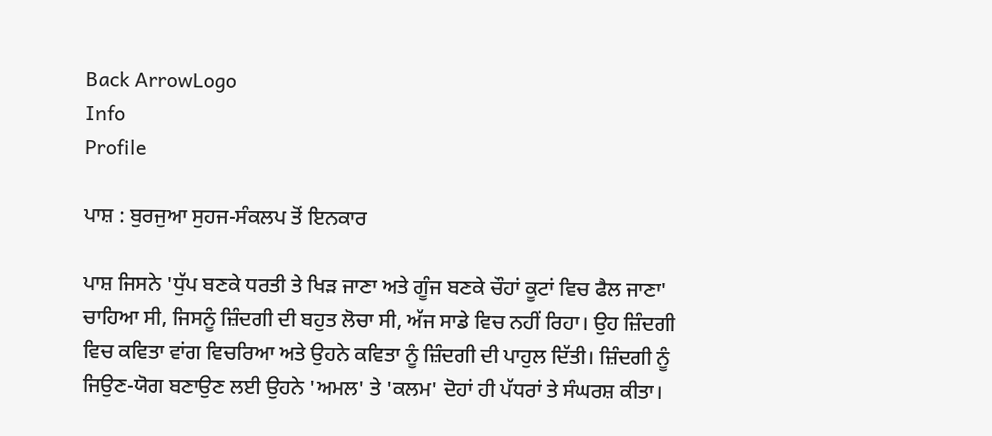Back ArrowLogo
Info
Profile

ਪਾਸ਼ : ਬੁਰਜੁਆ ਸੁਹਜ-ਸੰਕਲਪ ਤੋਂ ਇਨਕਾਰ

ਪਾਸ਼ ਜਿਸਨੇ 'ਧੁੱਪ ਬਣਕੇ ਧਰਤੀ ਤੇ ਖਿੜ ਜਾਣਾ ਅਤੇ ਗੂੰਜ ਬਣਕੇ ਚੌਹਾਂ ਕੂਟਾਂ ਵਿਚ ਫੈਲ ਜਾਣਾ' ਚਾਹਿਆ ਸੀ, ਜਿਸਨੂੰ ਜ਼ਿੰਦਗੀ ਦੀ ਬਹੁਤ ਲੋਚਾ ਸੀ, ਅੱਜ ਸਾਡੇ ਵਿਚ ਨਹੀਂ ਰਿਹਾ। ਉਹ ਜ਼ਿੰਦਗੀ ਵਿਚ ਕਵਿਤਾ ਵਾਂਗ ਵਿਚਰਿਆ ਅਤੇ ਉਹਨੇ ਕਵਿਤਾ ਨੂੰ ਜ਼ਿੰਦਗੀ ਦੀ ਪਾਹੁਲ ਦਿੱਤੀ। ਜ਼ਿੰਦਗੀ ਨੂੰ ਜਿਉਣ-ਯੋਗ ਬਣਾਉਣ ਲਈ ਉਹਨੇ 'ਅਮਲ' ਤੇ 'ਕਲਮ' ਦੋਹਾਂ ਹੀ ਪੱਧਰਾਂ ਤੇ ਸੰਘਰਸ਼ ਕੀਤਾ।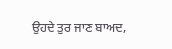ਉਹਦੇ ਤੁਰ ਜਾਣ ਬਾਅਦ,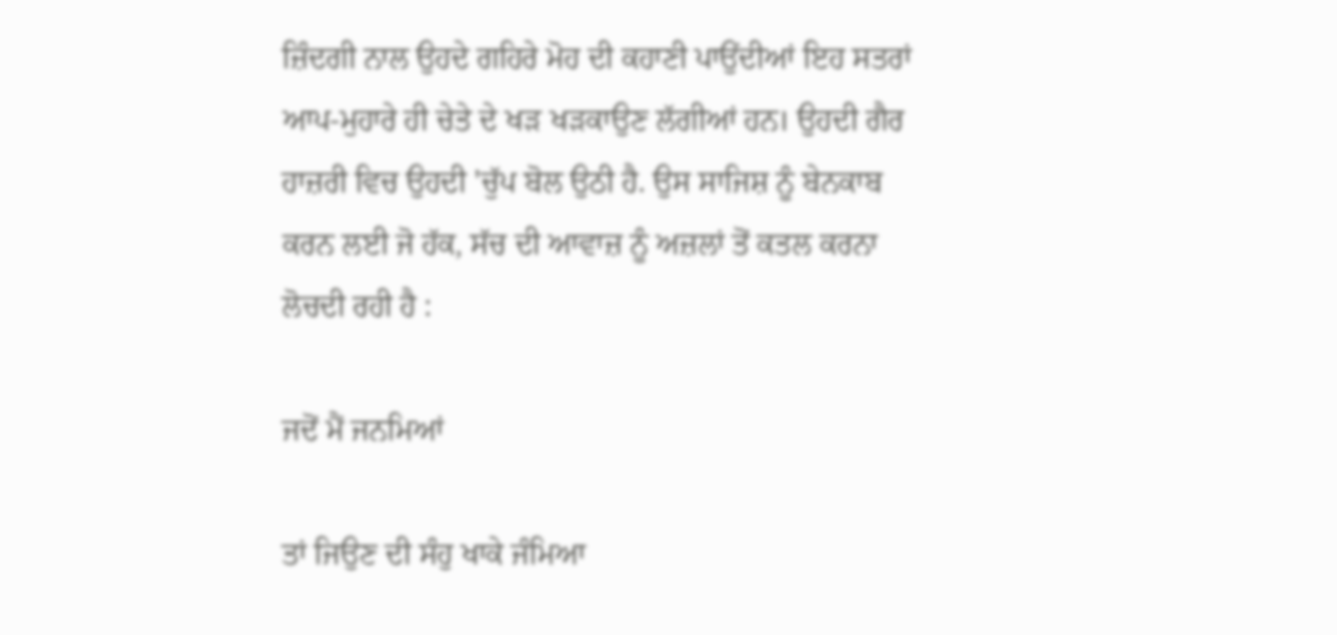ਜ਼ਿੰਦਗੀ ਨਾਲ ਉਹਦੇ ਗਹਿਰੇ ਮੋਹ ਦੀ ਕਹਾਣੀ ਪਾਉਂਦੀਆਂ ਇਹ ਸਤਰਾਂ ਆਪ-ਮੁਹਾਰੇ ਹੀ ਚੇਤੇ ਦੇ ਖੜ ਖੜਕਾਉਣ ਲੱਗੀਆਂ ਹਨ। ਉਹਦੀ ਗੈਰ ਹਾਜ਼ਰੀ ਵਿਚ ਉਹਦੀ 'ਚੁੱਪ ਬੋਲ ਉਠੀ ਹੈ. ਉਸ ਸਾਜਿਸ਼ ਨੂੰ ਬੇਨਕਾਬ ਕਰਨ ਲਈ ਜੋ ਹੱਕ, ਸੱਚ ਦੀ ਆਵਾਜ਼ ਨੂੰ ਅਜ਼ਲਾਂ ਤੋਂ ਕਤਲ ਕਰਨਾ ਲੋਚਦੀ ਰਹੀ ਹੈ :

ਜਦੋਂ ਮੈਂ ਜਨਮਿਆਂ

ਤਾਂ ਜਿਉਣ ਦੀ ਸੰਹੁ ਖਾਕੇ ਜੰਮਿਆ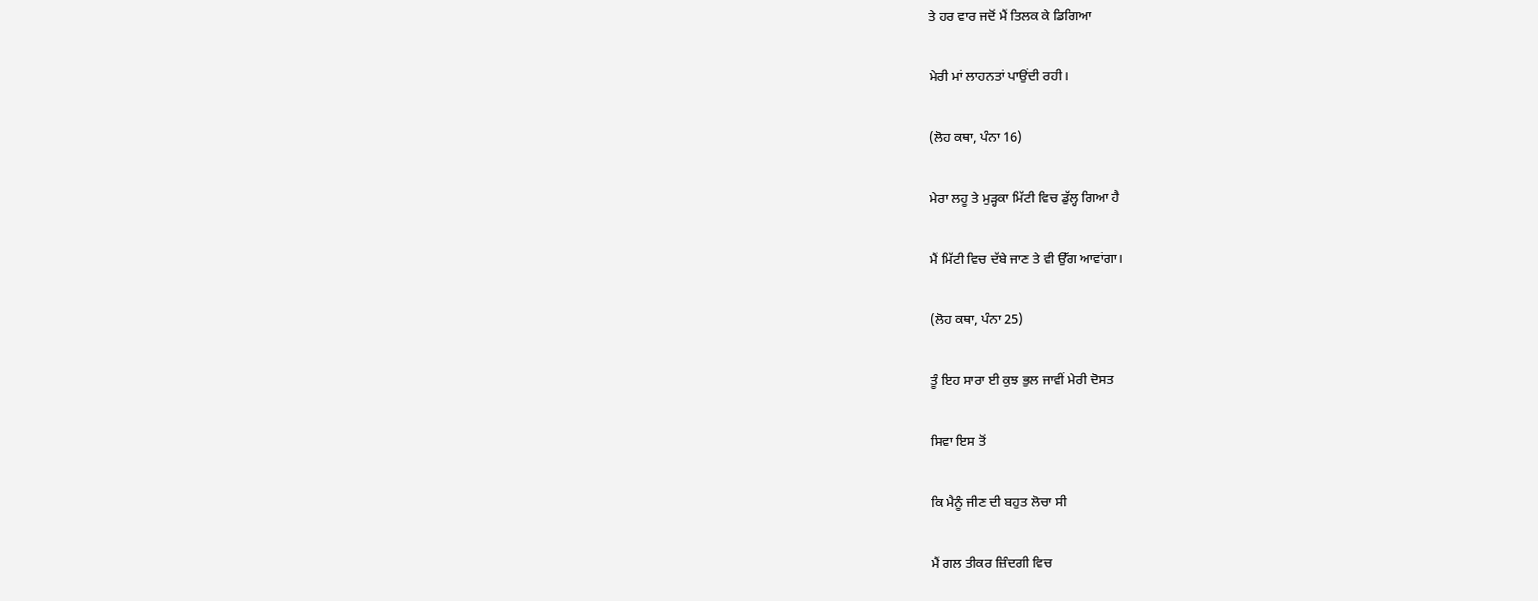ਤੇ ਹਰ ਵਾਰ ਜਦੋਂ ਮੈਂ ਤਿਲਕ ਕੇ ਡਿਗਿਆ

ਮੇਰੀ ਮਾਂ ਲਾਹਨਤਾਂ ਪਾਉਂਦੀ ਰਹੀ।

(ਲੋਹ ਕਥਾ, ਪੰਨਾ 16)

ਮੇਰਾ ਲਹੂ ਤੇ ਮੁੜ੍ਹਕਾ ਮਿੱਟੀ ਵਿਚ ਡੁੱਲ੍ਹ ਗਿਆ ਹੈ

ਮੈਂ ਮਿੱਟੀ ਵਿਚ ਦੱਬੇ ਜਾਣ ਤੇ ਵੀ ਉੱਗ ਆਵਾਂਗਾ।

(ਲੋਹ ਕਥਾ, ਪੰਨਾ 25)

ਤੂੰ ਇਹ ਸਾਰਾ ਈ ਕੁਝ ਭੁਲ ਜਾਵੀਂ ਮੇਰੀ ਦੋਸਤ

ਸਿਵਾ ਇਸ ਤੋਂ

ਕਿ ਮੈਨੂੰ ਜੀਣ ਦੀ ਬਹੁਤ ਲੋਚਾ ਸੀ

ਮੈਂ ਗਲ ਤੀਕਰ ਜ਼ਿੰਦਗੀ ਵਿਚ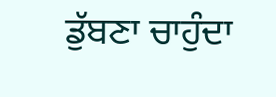ਡੁੱਬਣਾ ਚਾਹੁੰਦਾ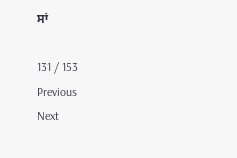ਸਾਂ

131 / 153
Previous
Next